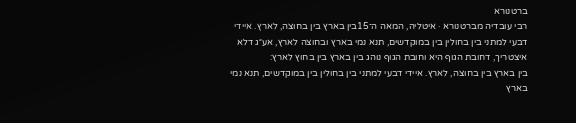ברטנורא
רבי עובדיה מברטנורא · איטליה, המאה ה־15בין בארץ בין בחוצה, לארץ. איידי דבעי למתני בין בחולין בין במוקדשים, תנא נמי בארץ ובחוצה לארץ, אע״ג דלא איצטריך, דחובת הגוף היא וחובת הגוף נוהג בין בארץ בין בחוץ לארץ:
בין בארץ בין בחוצה, לארץ. איידי דבעי למתני בין בחולין בין במוקדשים, תנא נמי בארץ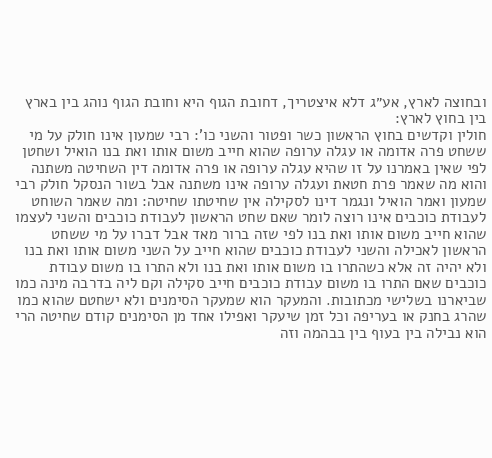ובחוצה לארץ, אע״ג דלא איצטריך, דחובת הגוף היא וחובת הגוף נוהג בין בארץ בין בחוץ לארץ:
חולין וקדשים בחוץ הראשון כשר ופטור והשני כו': רבי שמעון אינו חולק על מי ששחט פרה אדומה או עגלה ערופה שהוא חייב משום אותו ואת בנו הואיל ושחטן לפי שאין באמרנו על זו שהיא עגלה ערופה או פרה אדומה דין השחיטה משתנה והוא מה שאמר פרת חטאת ועגלה ערופה אינו משתנה אבל בשור הנסקל חולק רבי שמעון ואמר הואיל ונגמר דינו לסקילה אין שחיטתו שחיטה: ומה שאמר השוחט לעבודת כוכבים אינו רוצה לומר שאם שחט הראשון לעבודת כוכבים והשני לעצמו שהוא חייב משום אותו ואת בנו לפי שזה ברור מאד אבל דברו על מי ששחט הראשון לאכילה והשני לעבודת כוכבים שהוא חייב על השני משום אותו ואת בנו ולא יהיה זה אלא כשהתרו בו משום אותו ואת בנו ולא התרו בו משום עבודת כוכבים שאם התרו בו משום עבודת כוכבים חייב סקילה וקם ליה בדרבה מינה כמו שביארנו בשלישי מכתובות. והמעקר הוא שמעקר הסימנים ולא ישחטם שהוא כמו שהרג בחנק או בעריפה וכל זמן שיעקר ואפילו אחד מן הסימנים קודם שחיטה הרי הוא נבילה בין בעוף בין בבהמה וזה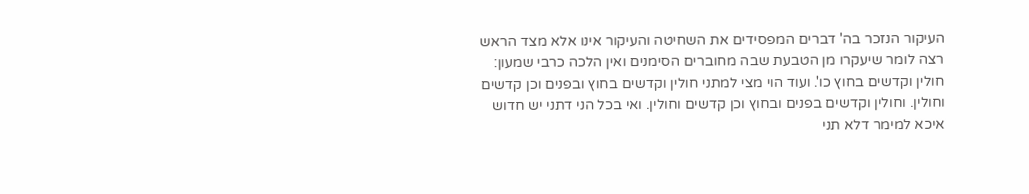העיקור הנזכר בה' דברים המפסידים את השחיטה והעיקור אינו אלא מצד הראש רצה לומר שיעקרו מן הטבעת שבה מחוברים הסימנים ואין הלכה כרבי שמעון:
חולין וקדשים בחוץ כו'. ועוד הוי מצי למתני חולין וקדשים בחוץ ובפנים וכן קדשים וחולין. וחולין וקדשים בפנים ובחוץ וכן קדשים וחולין. ואי בכל הני דתני יש חדוש איכא למימר דלא תני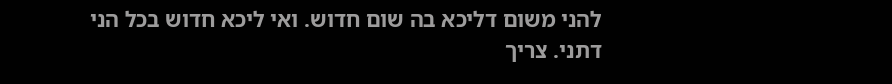להני משום דליכא בה שום חדוש. ואי ליכא חדוש בכל הני דתני. צריך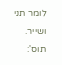לומר תני ושייר. תוס':